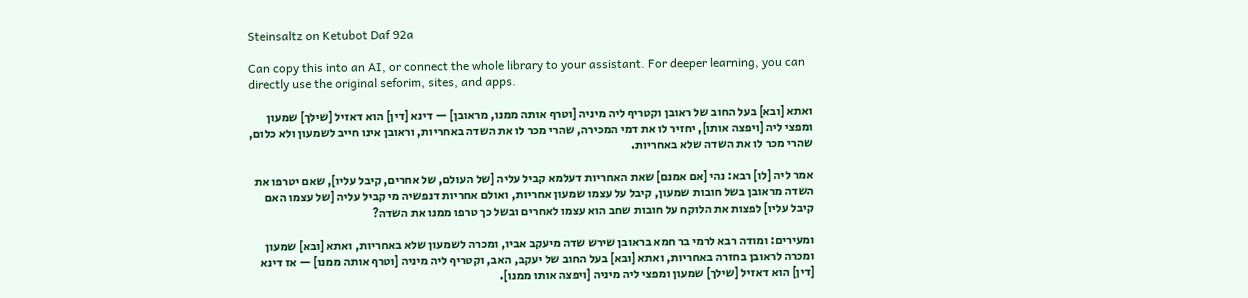Steinsaltz on Ketubot Daf 92a

Can copy this into an AI, or connect the whole library to your assistant. For deeper learning, you can directly use the original seforim, sites, and apps.

ואתא [ובא] בעל החוב של ראובן וקטריף ליה מיניה [וטרף אותה ממנו, מראובן] — דינא [דין] הוא דאזיל [שילך] שמעון ומפצי ליה [ויפצה אותו], יחזיר לו את דמי המכירה, שהרי מכר לו את השדה באחריות, וראובן אינו חייב לשמעון ולא כלום, שהרי מכר לו את השדה שלא באחריות.

אמר ליה [לו] רבא: נהי [אם אמנם] שאת האחריות דעלמא קביל עליה [של העולם, של אחרים, קיבל עליו], שאם יטרפו את השדה מראובן בשל חובות שמעון, קיבל על עצמו שמעון אחריות, ואולם אחריות דנפשיה מי קביל עליה [של עצמו האם קיבל עליו] לפצות את הלוקח על חובות שחב הוא עצמו לאחרים ובשל כך טרפו ממנו את השדה?

ומעירים: ומודה רבא לרמי בר חמא בראובן שירש שדה מיעקב אביו, ומכרה לשמעון שלא באחריות, ואתא [ובא] שמעון ומכרה לראובן בחזרה באחריות, ואתא [ובא] בעל החוב של יעקב, האב, וקטריף ליה מיניה [וטרף אותה ממנו] — אז דינא [דין] הוא דאזיל [שילך] שמעון ומפצי ליה מיניה [ויפצה אותו ממנו].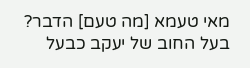מאי טעמא [מה טעם] הדבר? בעל החוב של יעקב כבעל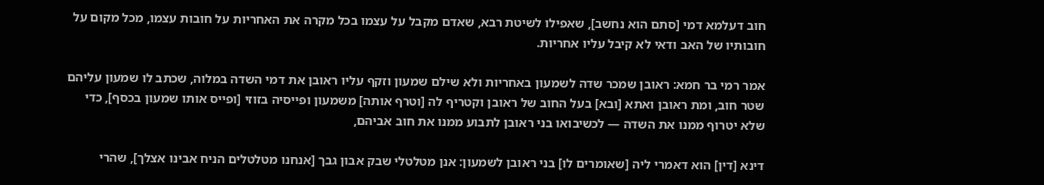חוב דעלמא דמי [סתם הוא נחשב], שאפילו לשיטת רבא, שאדם מקבל על עצמו בכל מקרה את האחריות על חובות עצמו, מכל מקום על חובותיו של האב ודאי לא קיבל עליו אחריות.

אמר רמי בר חמא: ראובן שמכר שדה לשמעון באחריות ולא שילם שמעון וזקף עליו ראובן את דמי השדה במלוה, שכתב לו שמעון עליהם שטר חוב, ומת ראובן ואתא [ובא] בעל החוב של ראובן וקטריף לה [וטרף אותה] משמעון ופייסיה בזוזי [ופייס אותו שמעון בכסף], כדי שלא יטרוף ממנו את השדה — לכשיבואו בני ראובן לתבוע ממנו את חוב אביהם,

דינא [דין] הוא דאמרי ליה [שאומרים לו] בני ראובן לשמעון: אנן מטלטלי שבק אבון גבך [אנחנו מטלטלים הניח אבינו אצלך], שהרי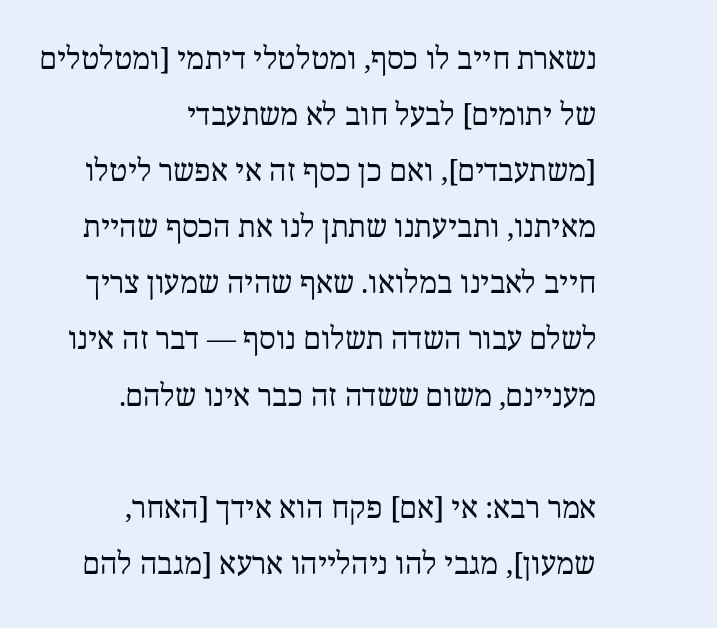נשארת חייב לו כסף, ומטלטלי דיתמי [ומטלטלים של יתומים] לבעל חוב לא משתעבדי [משתעבדים], ואם כן כסף זה אי אפשר ליטלו מאיתנו, ותביעתנו שתתן לנו את הכסף שהיית חייב לאבינו במלואו. שאף שהיה שמעון צריך לשלם עבור השדה תשלום נוסף — דבר זה אינו מעניינם, משום ששדה זה כבר אינו שלהם.

אמר רבא: אי [אם] פקח הוא אידך [האחר, שמעון], מגבי להו ניהלייהו ארעא [מגבה להם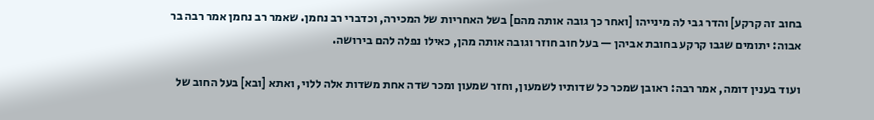בחוב זה קרקע] והדר גבי לה מינייהו [ואחר כך גובה אותה מהם] בשל האחריות של המכירה, וכדברי רב נחמן. שאמר רב נחמן אמר רבה בר אבוה: יתומים שגבו קרקע בחובת אביהן — בעל חוב חוזר וגובה אותה מהן, כאילו נפלה להם בירושה.

ועוד בענין דומה, אמר רבה: ראובן שמכר כל שדותיו לשמעון, וחזר שמעון ומכר שדה אחת משדות אלה ללוי, ואתא [ובא] בעל החוב של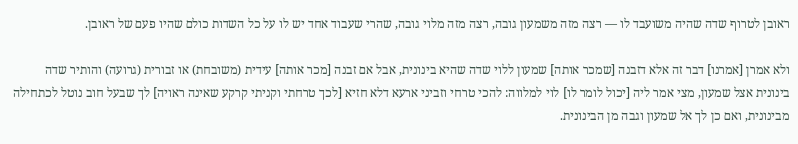ראובן לטרוף שדה שהיה משועבד לו — רצה מזה משמעון גובה, רצה מזה מלוי גובה, שהרי שעבוד אחד יש לו על כל השדות כולם שהיו פעם של ראובן.

ולא אמרן [אמרנו] דבר זה אלא דזבנה [שמכר אותה] שמעון ללוי שדה שהיא בינונית, אבל אם זבנה [מכר אותה] עידית (משובחת) או זבורית (גרועה) והותיר שדה בינונית אצל שמעון, מצי אמר ליה [יכול לומר לו] לוי למלווה: להכי טרחי וזביני ארעא דלא חזיא [לכך טרחתי וקניתי קרקע שאינה ראויה] לך שבעל חוב נוטל לכתחילה מבינונית, ואם כן לך אל שמעון וגבה מן הבינונית.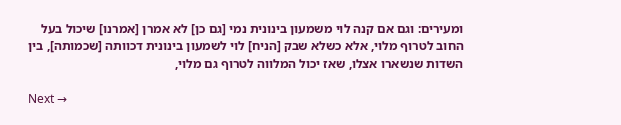ומעירים: וגם אם קנה לוי משמעון בינונית נמי [גם כן] לא אמרן [אמרנו] שיכול בעל החוב לטרוף מלוי, אלא כשלא שבק [הניח] לוי לשמעון בינונית דכוותה [שכמותה], בין השדות שנשארו אצלו, שאז יכול המלווה לטרוף גם מלוי,

Next →